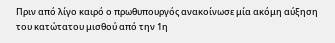Πριν από λίγο καιρό ο πρωθυπουργός ανακοίνωσε μία ακόμη αύξηση του κατώτατου μισθού από την 1η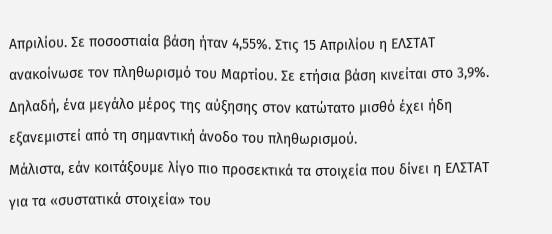Απριλίου. Σε ποσοστιαία βάση ήταν 4,55%. Στις 15 Απριλίου η ΕΛΣΤΑΤ ανακοίνωσε τον πληθωρισμό του Μαρτίου. Σε ετήσια βάση κινείται στο 3,9%. Δηλαδή, ένα μεγάλο μέρος της αύξησης στον κατώτατο μισθό έχει ήδη εξανεμιστεί από τη σημαντική άνοδο του πληθωρισμού.
Μάλιστα, εάν κοιτάξουμε λίγο πιο προσεκτικά τα στοιχεία που δίνει η ΕΛΣΤΑΤ για τα «συστατικά στοιχεία» του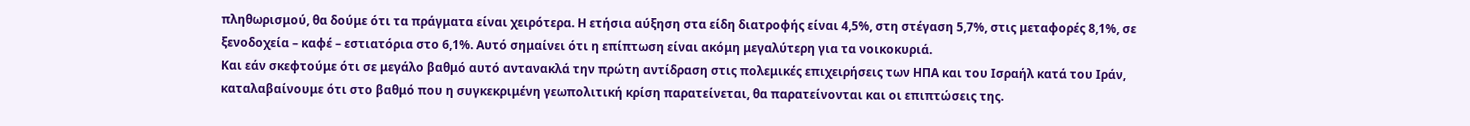πληθωρισμού, θα δούμε ότι τα πράγματα είναι χειρότερα. Η ετήσια αύξηση στα είδη διατροφής είναι 4,5%, στη στέγαση 5,7%, στις μεταφορές 8,1%, σε ξενοδοχεία – καφέ – εστιατόρια στο 6,1%. Αυτό σημαίνει ότι η επίπτωση είναι ακόμη μεγαλύτερη για τα νοικοκυριά.
Και εάν σκεφτούμε ότι σε μεγάλο βαθμό αυτό αντανακλά την πρώτη αντίδραση στις πολεμικές επιχειρήσεις των ΗΠΑ και του Ισραήλ κατά του Ιράν, καταλαβαίνουμε ότι στο βαθμό που η συγκεκριμένη γεωπολιτική κρίση παρατείνεται, θα παρατείνονται και οι επιπτώσεις της.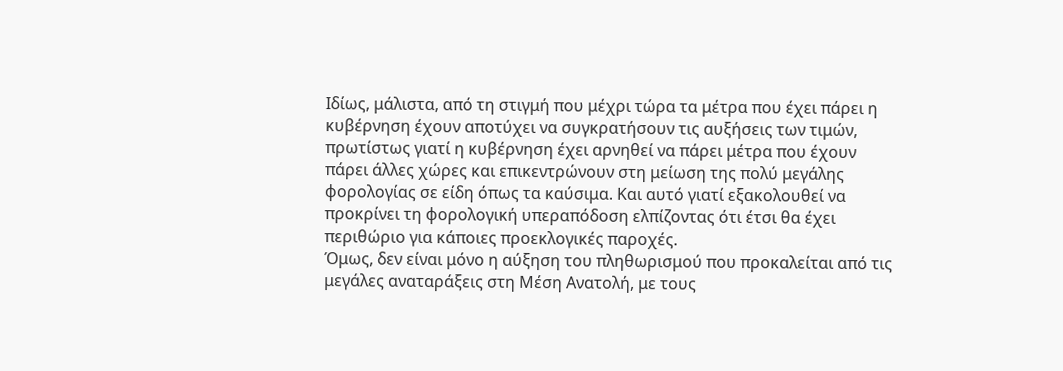Ιδίως, μάλιστα, από τη στιγμή που μέχρι τώρα τα μέτρα που έχει πάρει η κυβέρνηση έχουν αποτύχει να συγκρατήσουν τις αυξήσεις των τιμών, πρωτίστως γιατί η κυβέρνηση έχει αρνηθεί να πάρει μέτρα που έχουν πάρει άλλες χώρες και επικεντρώνουν στη μείωση της πολύ μεγάλης φορολογίας σε είδη όπως τα καύσιμα. Και αυτό γιατί εξακολουθεί να προκρίνει τη φορολογική υπεραπόδοση ελπίζοντας ότι έτσι θα έχει περιθώριο για κάποιες προεκλογικές παροχές.
Όμως, δεν είναι μόνο η αύξηση του πληθωρισμού που προκαλείται από τις μεγάλες αναταράξεις στη Μέση Ανατολή, με τους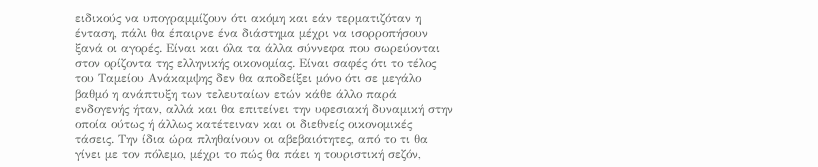ειδικούς να υπογραμμίζουν ότι ακόμη και εάν τερματιζόταν η ένταση, πάλι θα έπαιρνε ένα διάστημα μέχρι να ισορροπήσουν ξανά οι αγορές. Είναι και όλα τα άλλα σύννεφα που σωρεύονται στον ορίζοντα της ελληνικής οικονομίας. Είναι σαφές ότι το τέλος του Ταμείου Ανάκαμψης δεν θα αποδείξει μόνο ότι σε μεγάλο βαθμό η ανάπτυξη των τελευταίων ετών κάθε άλλο παρά ενδογενής ήταν, αλλά και θα επιτείνει την υφεσιακή δυναμική στην οποία ούτως ή άλλως κατέτειναν και οι διεθνείς οικονομικές τάσεις. Την ίδια ώρα πληθαίνουν οι αβεβαιότητες, από το τι θα γίνει με τον πόλεμο, μέχρι το πώς θα πάει η τουριστική σεζόν,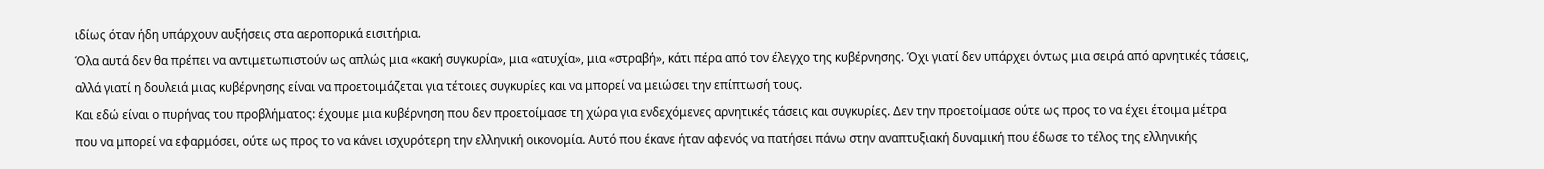ιδίως όταν ήδη υπάρχουν αυξήσεις στα αεροπορικά εισιτήρια.
Όλα αυτά δεν θα πρέπει να αντιμετωπιστούν ως απλώς μια «κακή συγκυρία», μια «ατυχία», μια «στραβή», κάτι πέρα από τον έλεγχο της κυβέρνησης. Όχι γιατί δεν υπάρχει όντως μια σειρά από αρνητικές τάσεις, αλλά γιατί η δουλειά μιας κυβέρνησης είναι να προετοιμάζεται για τέτοιες συγκυρίες και να μπορεί να μειώσει την επίπτωσή τους.
Και εδώ είναι ο πυρήνας του προβλήματος: έχουμε μια κυβέρνηση που δεν προετοίμασε τη χώρα για ενδεχόμενες αρνητικές τάσεις και συγκυρίες. Δεν την προετοίμασε ούτε ως προς το να έχει έτοιμα μέτρα που να μπορεί να εφαρμόσει, ούτε ως προς το να κάνει ισχυρότερη την ελληνική οικονομία. Αυτό που έκανε ήταν αφενός να πατήσει πάνω στην αναπτυξιακή δυναμική που έδωσε το τέλος της ελληνικής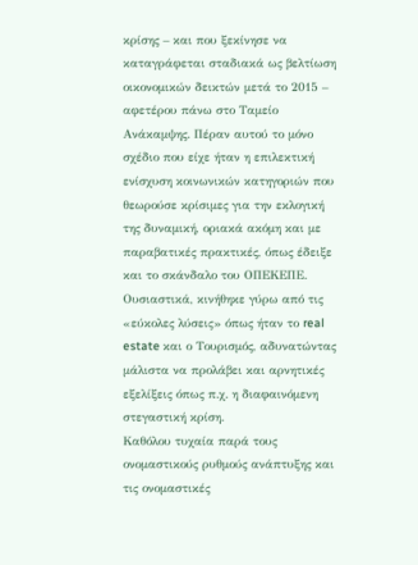κρίσης – και που ξεκίνησε να καταγράφεται σταδιακά ως βελτίωση οικονομικών δεικτών μετά το 2015 – αφετέρου πάνω στο Ταμείο Ανάκαμψης. Πέραν αυτού το μόνο σχέδιο που είχε ήταν η επιλεκτική ενίσχυση κοινωνικών κατηγοριών που θεωρούσε κρίσιμες για την εκλογική της δυναμική, οριακά ακόμη και με παραβατικές πρακτικές, όπως έδειξε και το σκάνδαλο του ΟΠΕΚΕΠΕ. Ουσιαστικά, κινήθηκε γύρω από τις «εύκολες λύσεις» όπως ήταν το real estate και ο Τουρισμός, αδυνατώντας μάλιστα να προλάβει και αρνητικές εξελίξεις όπως π.χ. η διαφαινόμενη στεγαστική κρίση.
Καθόλου τυχαία παρά τους ονομαστικούς ρυθμούς ανάπτυξης και τις ονομαστικές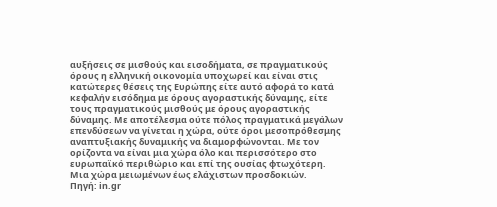αυξήσεις σε μισθούς και εισοδήματα, σε πραγματικούς όρους η ελληνική οικονομία υποχωρεί και είναι στις κατώτερες θέσεις της Ευρώπης είτε αυτό αφορά το κατά κεφαλήν εισόδημα με όρους αγοραστικής δύναμης, είτε τους πραγματικούς μισθούς με όρους αγοραστικής δύναμης. Με αποτέλεσμα ούτε πόλος πραγματικά μεγάλων επενδύσεων να γίνεται η χώρα, ούτε όροι μεσοπρόθεσμης αναπτυξιακής δυναμικής να διαμορφώνονται. Με τον ορίζοντα να είναι μια χώρα όλο και περισσότερο στο ευρωπαϊκό περιθώριο και επί της ουσίας φτωχότερη. Μια χώρα μειωμένων έως ελάχιστων προσδοκιών.
Πηγή: in.gr